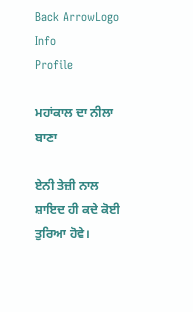Back ArrowLogo
Info
Profile

ਮਹਾਂਕਾਲ ਦਾ ਨੀਲਾ ਬਾਣਾ

ਏਨੀ ਤੇਜ਼ੀ ਨਾਲ ਸ਼ਾਇਦ ਹੀ ਕਦੇ ਕੋਈ ਤੁਰਿਆ ਹੋਵੇ।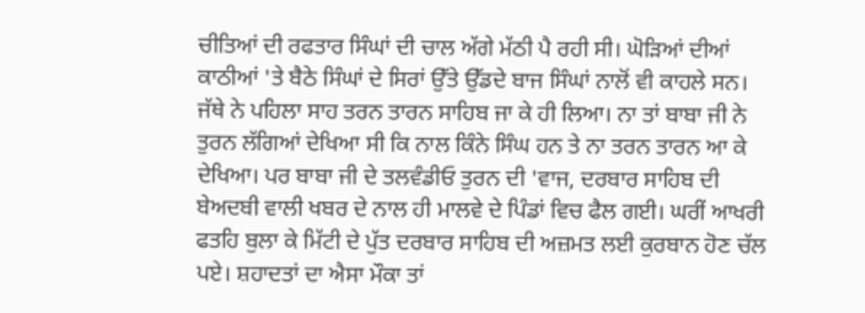ਚੀਤਿਆਂ ਦੀ ਰਫਤਾਰ ਸਿੰਘਾਂ ਦੀ ਚਾਲ ਅੱਗੇ ਮੱਠੀ ਪੈ ਰਹੀ ਸੀ। ਘੋੜਿਆਂ ਦੀਆਂ ਕਾਠੀਆਂ 'ਤੇ ਬੈਠੇ ਸਿੰਘਾਂ ਦੇ ਸਿਰਾਂ ਉੱਤੇ ਉੱਡਦੇ ਬਾਜ ਸਿੰਘਾਂ ਨਾਲੋਂ ਵੀ ਕਾਹਲੇ ਸਨ। ਜੱਥੇ ਨੇ ਪਹਿਲਾ ਸਾਹ ਤਰਨ ਤਾਰਨ ਸਾਹਿਬ ਜਾ ਕੇ ਹੀ ਲਿਆ। ਨਾ ਤਾਂ ਬਾਬਾ ਜੀ ਨੇ ਤੁਰਨ ਲੱਗਿਆਂ ਦੇਖਿਆ ਸੀ ਕਿ ਨਾਲ ਕਿੰਨੇ ਸਿੰਘ ਹਨ ਤੇ ਨਾ ਤਰਨ ਤਾਰਨ ਆ ਕੇ ਦੇਖਿਆ। ਪਰ ਬਾਬਾ ਜੀ ਦੇ ਤਲਵੰਡੀਓ ਤੁਰਨ ਦੀ 'ਵਾਜ, ਦਰਬਾਰ ਸਾਹਿਬ ਦੀ ਬੇਅਦਬੀ ਵਾਲੀ ਖਬਰ ਦੇ ਨਾਲ ਹੀ ਮਾਲਵੇ ਦੇ ਪਿੰਡਾਂ ਵਿਚ ਫੈਲ ਗਈ। ਘਰੀਂ ਆਖਰੀ ਫਤਹਿ ਬੁਲਾ ਕੇ ਮਿੱਟੀ ਦੇ ਪੁੱਤ ਦਰਬਾਰ ਸਾਹਿਬ ਦੀ ਅਜ਼ਮਤ ਲਈ ਕੁਰਬਾਨ ਹੋਣ ਚੱਲ ਪਏ। ਸ਼ਹਾਦਤਾਂ ਦਾ ਐਸਾ ਮੌਕਾ ਤਾਂ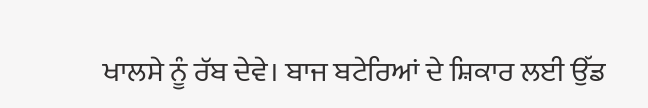ਖਾਲਸੇ ਨੂੰ ਰੱਬ ਦੇਵੇ। ਬਾਜ ਬਟੇਰਿਆਂ ਦੇ ਸ਼ਿਕਾਰ ਲਈ ਉੱਡ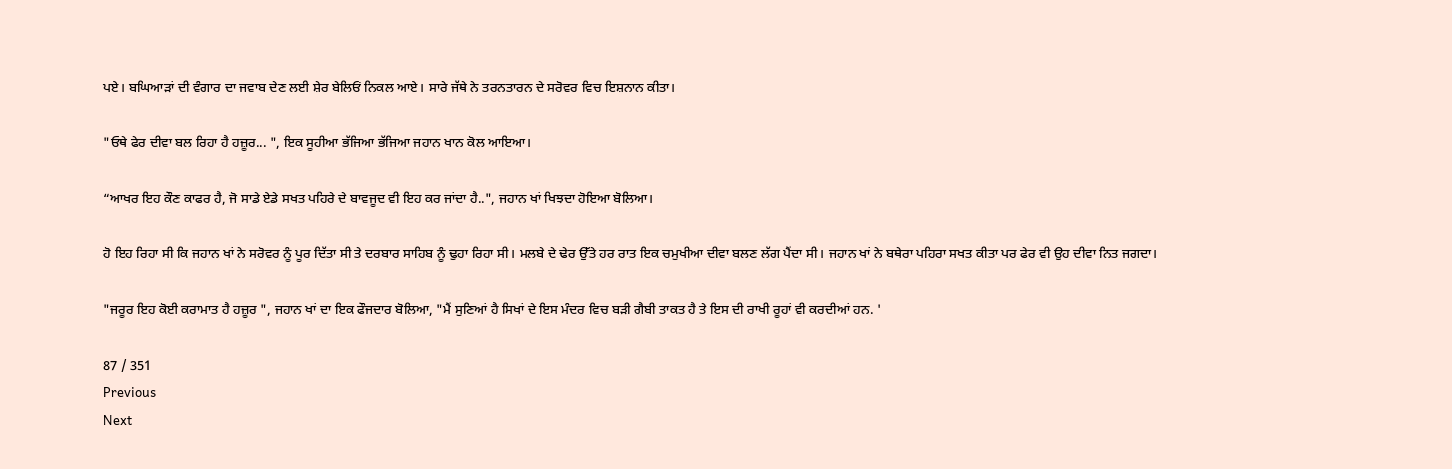ਪਏ। ਬਘਿਆੜਾਂ ਦੀ ਵੰਗਾਰ ਦਾ ਜਵਾਬ ਦੇਣ ਲਈ ਸ਼ੇਰ ਬੇਲਿਓਂ ਨਿਕਲ ਆਏ। ਸਾਰੇ ਜੱਥੇ ਨੇ ਤਰਨਤਾਰਨ ਦੇ ਸਰੋਵਰ ਵਿਚ ਇਸ਼ਨਾਨ ਕੀਤਾ।

"ਓਥੇ ਫੇਰ ਦੀਵਾ ਬਲ ਰਿਹਾ ਹੈ ਹਜ਼ੂਰ... ", ਇਕ ਸੂਹੀਆ ਭੱਜਿਆ ਭੱਜਿਆ ਜਹਾਨ ਖਾਨ ਕੋਲ ਆਇਆ।

“ਆਖਰ ਇਹ ਕੌਣ ਕਾਫਰ ਹੈ, ਜੋ ਸਾਡੇ ਏਡੇ ਸਖਤ ਪਹਿਰੇ ਦੇ ਬਾਵਜੂਦ ਵੀ ਇਹ ਕਰ ਜਾਂਦਾ ਹੈ..", ਜਹਾਨ ਖਾਂ ਖਿਝਦਾ ਹੋਇਆ ਬੋਲਿਆ।

ਹੋ ਇਹ ਰਿਹਾ ਸੀ ਕਿ ਜਹਾਨ ਖਾਂ ਨੇ ਸਰੋਵਰ ਨੂੰ ਪੂਰ ਦਿੱਤਾ ਸੀ ਤੇ ਦਰਬਾਰ ਸਾਹਿਬ ਨੂੰ ਢੁਹਾ ਰਿਹਾ ਸੀ। ਮਲਬੇ ਦੇ ਢੇਰ ਉੱਤੇ ਹਰ ਰਾਤ ਇਕ ਚਮੁਖੀਆ ਦੀਵਾ ਬਲਣ ਲੱਗ ਪੈਂਦਾ ਸੀ। ਜਹਾਨ ਖਾਂ ਨੇ ਬਥੇਰਾ ਪਹਿਰਾ ਸਖਤ ਕੀਤਾ ਪਰ ਫੇਰ ਵੀ ਉਹ ਦੀਵਾ ਨਿਤ ਜਗਦਾ।

"ਜਰੂਰ ਇਹ ਕੋਈ ਕਰਾਮਾਤ ਹੈ ਹਜ਼ੂਰ ", ਜਹਾਨ ਖਾਂ ਦਾ ਇਕ ਫੌਜਦਾਰ ਬੋਲਿਆ, "ਮੈਂ ਸੁਣਿਆਂ ਹੈ ਸਿਖਾਂ ਦੇ ਇਸ ਮੰਦਰ ਵਿਚ ਬੜੀ ਗੈਬੀ ਤਾਕਤ ਹੈ ਤੇ ਇਸ ਦੀ ਰਾਖੀ ਰੂਹਾਂ ਵੀ ਕਰਦੀਆਂ ਹਨ. '

87 / 351
Previous
Next